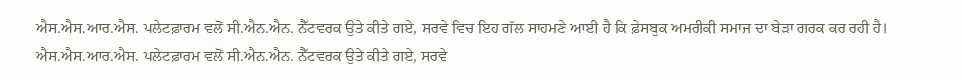ਐਸ.ਐਸ.ਆਰ.ਐਸ. ਪਲੇਟਫ਼ਾਰਮ ਵਲੋਂ ਸੀ.ਐਨ.ਐਨ. ਨੈੱਟਵਰਕ ਉਤੇ ਕੀਤੇ ਗਏ, ਸਰਵੇ ਵਿਚ ਇਹ ਗੱਲ ਸਾਹਮਣੇ ਆਈ ਹੈ ਕਿ ਫ਼ੇਸਬੁਕ ਅਮਰੀਕੀ ਸਮਾਜ ਦਾ ਬੇੜਾ ਗਰਕ ਕਰ ਰਹੀ ਹੈ।
ਐਸ.ਐਸ.ਆਰ.ਐਸ. ਪਲੇਟਫ਼ਾਰਮ ਵਲੋਂ ਸੀ.ਐਨ.ਐਨ. ਨੈੱਟਵਰਕ ਉਤੇ ਕੀਤੇ ਗਏ, ਸਰਵੇ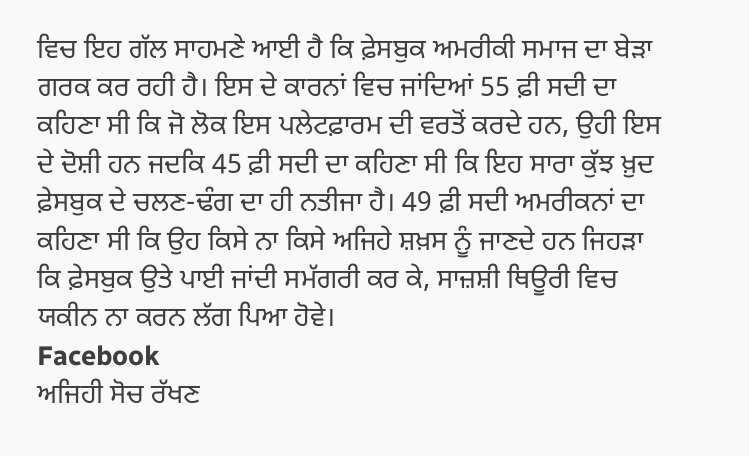ਵਿਚ ਇਹ ਗੱਲ ਸਾਹਮਣੇ ਆਈ ਹੈ ਕਿ ਫ਼ੇਸਬੁਕ ਅਮਰੀਕੀ ਸਮਾਜ ਦਾ ਬੇੜਾ ਗਰਕ ਕਰ ਰਹੀ ਹੈ। ਇਸ ਦੇ ਕਾਰਨਾਂ ਵਿਚ ਜਾਂਦਿਆਂ 55 ਫ਼ੀ ਸਦੀ ਦਾ ਕਹਿਣਾ ਸੀ ਕਿ ਜੋ ਲੋਕ ਇਸ ਪਲੇਟਫ਼ਾਰਮ ਦੀ ਵਰਤੋਂ ਕਰਦੇ ਹਨ, ਉਹੀ ਇਸ ਦੇ ਦੋਸ਼ੀ ਹਨ ਜਦਕਿ 45 ਫ਼ੀ ਸਦੀ ਦਾ ਕਹਿਣਾ ਸੀ ਕਿ ਇਹ ਸਾਰਾ ਕੁੱਝ ਖ਼ੁਦ ਫ਼ੇਸਬੁਕ ਦੇ ਚਲਣ-ਢੰਗ ਦਾ ਹੀ ਨਤੀਜਾ ਹੈ। 49 ਫ਼ੀ ਸਦੀ ਅਮਰੀਕਨਾਂ ਦਾ ਕਹਿਣਾ ਸੀ ਕਿ ਉਹ ਕਿਸੇ ਨਾ ਕਿਸੇ ਅਜਿਹੇ ਸ਼ਖ਼ਸ ਨੂੰ ਜਾਣਦੇ ਹਨ ਜਿਹੜਾ ਕਿ ਫ਼ੇਸਬੁਕ ਉਤੇ ਪਾਈ ਜਾਂਦੀ ਸਮੱਗਰੀ ਕਰ ਕੇ, ਸਾਜ਼ਸ਼ੀ ਥਿਊਰੀ ਵਿਚ ਯਕੀਨ ਨਾ ਕਰਨ ਲੱਗ ਪਿਆ ਹੋਵੇ।
Facebook
ਅਜਿਹੀ ਸੋਚ ਰੱਖਣ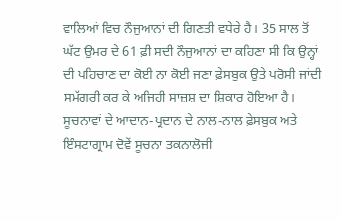ਵਾਲਿਆਂ ਵਿਚ ਨੌਜੁਆਨਾਂ ਦੀ ਗਿਣਤੀ ਵਧੇਰੇ ਹੈ। 35 ਸਾਲ ਤੋਂ ਘੱਟ ਉਮਰ ਦੇ 61 ਫ਼ੀ ਸਦੀ ਨੌਜੁਆਨਾਂ ਦਾ ਕਹਿਣਾ ਸੀ ਕਿ ਉਨ੍ਹਾਂ ਦੀ ਪਹਿਚਾਣ ਦਾ ਕੋਈ ਨਾ ਕੋਈ ਜਣਾ ਫ਼ੇਸਬੁਕ ਉਤੇ ਪਰੋਸੀ ਜਾਂਦੀ ਸਮੱਗਰੀ ਕਰ ਕੇ ਅਜਿਹੀ ਸਾਜ਼ਸ਼ ਦਾ ਸ਼ਿਕਾਰ ਹੋਇਆ ਹੈ। ਸੂਚਨਾਵਾਂ ਦੇ ਆਦਾਨ-ਪ੍ਰਦਾਨ ਦੇ ਨਾਲ-ਨਾਲ ਫ਼ੇਸਬੁਕ ਅਤੇ ਇੰਸਟਾਗ੍ਰਾਮ ਦੋਵੇਂ ਸੂਚਨਾ ਤਕਨਾਲੋਜੀ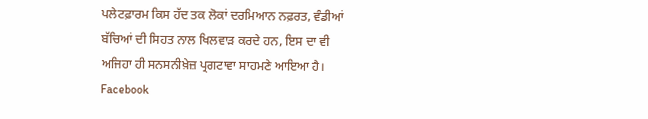ਪਲੇਟਫ਼ਾਰਮ ਕਿਸ ਹੱਦ ਤਕ ਲੋਕਾਂ ਦਰਮਿਆਨ ਨਫ਼ਰਤ, ਵੰਡੀਆਂ ਬੱਚਿਆਂ ਦੀ ਸਿਹਤ ਨਾਲ ਖਿਲਵਾੜ ਕਰਦੇ ਹਨ, ਇਸ ਦਾ ਵੀ ਅਜਿਹਾ ਹੀ ਸਨਸਨੀਖ਼ੇਜ਼ ਪ੍ਰਗਟਾਵਾ ਸਾਹਮਣੇ ਆਇਆ ਹੈ।
Facebook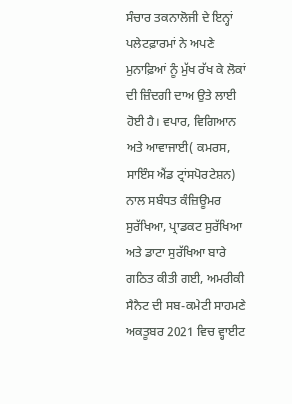ਸੰਚਾਰ ਤਕਨਾਲੋਜੀ ਦੇ ਇਨ੍ਹਾਂ ਪਲੇਟਫ਼ਾਰਮਾਂ ਨੇ ਅਪਣੇ ਮੁਨਾਫ਼ਿਆਂ ਨੂੰ ਮੁੱਖ ਰੱਖ ਕੇ ਲੋਕਾਂ ਦੀ ਜ਼ਿੰਦਗੀ ਦਾਅ ਉਤੇ ਲਾਈ ਹੋਈ ਹੈ। ਵਪਾਰ, ਵਿਗਿਆਨ ਅਤੇ ਆਵਾਜਾਈ( ਕਮਰਸ, ਸਾਇੰਸ ਐਂਡ ਟ੍ਰਾਂਸਪੋਰਟੇਸ਼ਨ) ਨਾਲ ਸਬੰਧਤ ਕੰਜ਼ਿਊਮਰ ਸੁਰੱਖਿਆ, ਪ੍ਰਾਡਕਟ ਸੁਰੱਖਿਆ ਅਤੇ ਡਾਟਾ ਸੁਰੱਖਿਆ ਬਾਰੇ ਗਠਿਤ ਕੀਤੀ ਗਈ, ਅਮਰੀਕੀ ਸੈਨੈਟ ਦੀ ਸਬ-ਕਮੇਟੀ ਸਾਹਮਣੇ ਅਕਤੂਬਰ 2021 ਵਿਚ ਵ੍ਹਾਈਟ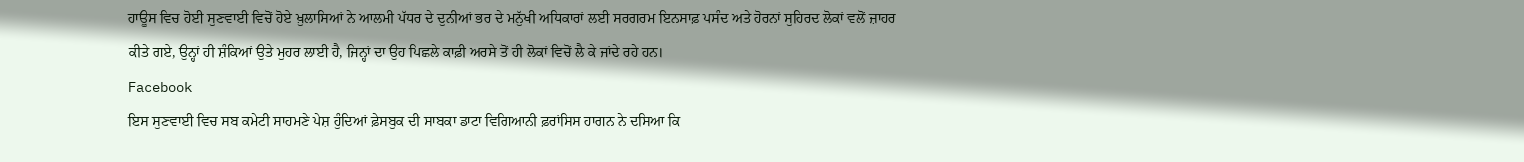ਹਾਊਸ ਵਿਚ ਹੋਈ ਸੁਣਵਾਈ ਵਿਚੋਂ ਹੋਏ ਖ਼ੁਲਾਸਿਆਂ ਨੇ ਆਲਮੀ ਪੱਧਰ ਦੇ ਦੁਨੀਆਂ ਭਰ ਦੇ ਮਨੁੱਖੀ ਅਧਿਕਾਰਾਂ ਲਈ ਸਰਗਰਮ ਇਨਸਾਫ਼ ਪਸੰਦ ਅਤੇ ਹੋਰਨਾਂ ਸੁਹਿਰਦ ਲੋਕਾਂ ਵਲੋਂ ਜ਼ਾਹਰ ਕੀਤੇ ਗਏ, ਉਨ੍ਹਾਂ ਹੀ ਸ਼ੰਕਿਆਂ ਉਤੇ ਮੁਹਰ ਲਾਈ ਹੈ, ਜਿਨ੍ਹਾਂ ਦਾ ਉਹ ਪਿਛਲੇ ਕਾਫ਼ੀ ਅਰਸੇ ਤੋਂ ਹੀ ਲੋਕਾਂ ਵਿਚੋਂ ਲੈ ਕੇ ਜਾਂਦੇ ਰਹੇ ਹਨ।
Facebook
ਇਸ ਸੁਣਵਾਈ ਵਿਚ ਸਬ ਕਮੇਟੀ ਸਾਹਮਣੇ ਪੇਸ਼ ਹੁੰਦਿਆਂ ਫ਼ੇਸਬੁਕ ਦੀ ਸਾਬਕਾ ਡਾਟਾ ਵਿਗਿਆਨੀ ਫ਼ਰਾਂਸਿਸ ਹਾਗਨ ਨੇ ਦਸਿਆ ਕਿ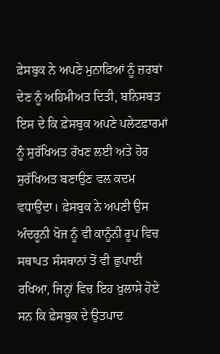ਫ਼ੇਸਬੁਕ ਨੇ ਅਪਣੇ ਮੁਨਾਫ਼ਿਆਂ ਨੂੰ ਜ਼ਰਬਾਂ ਦੇਣ ਨੂੰ ਅਹਿਮੀਅਤ ਦਿਤੀ, ਬਨਿਸਬਤ ਇਸ ਦੇ ਕਿ ਫ਼ੇਸਬੁਕ ਅਪਣੇ ਪਲੇਟਫ਼ਾਰਮਾਂ ਨੂੰ ਸੁਰੱਖਿਅਤ ਰੱਖਣ ਲਈ ਅਤੇ ਹੋਰ ਸੁਰੱਖਿਅਤ ਬਣਾਉਣ ਵਲ ਕਦਮ ਵਧਾਉਂਦਾ। ਫ਼ੇਸਬੁਕ ਨੇ ਅਪਣੀ ਉਸ ਅੰਦਰੂਨੀ ਖੋਜ ਨੂੰ ਵੀ ਕਾਨੂੰਨੀ ਰੂਪ ਵਿਚ ਸਥਾਪਤ ਸੰਸਥਾਨਾਂ ਤੋਂ ਵੀ ਛੁਪਾਈ ਰਖਿਆ, ਜਿਨ੍ਹਾਂ ਵਿਚ ਇਹ ਖ਼ੁਲਾਸੇ ਹੋਏ ਸਨ ਕਿ ਫ਼ੇਸਬੁਕ ਦੇ ਉਤਪਾਦ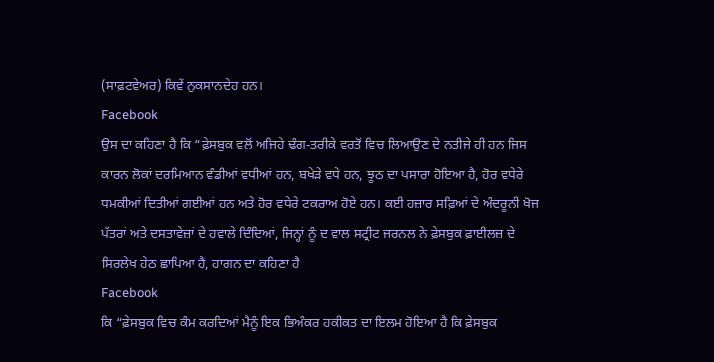(ਸਾਫ਼ਟਵੇਅਰ) ਕਿਵੇਂ ਨੁਕਸਾਨਦੇਹ ਹਨ।
Facebook
ਉਸ ਦਾ ਕਹਿਣਾ ਹੈ ਕਿ “ਫ਼ੇਸਬੁਕ ਵਲੋਂ ਅਜਿਹੇ ਢੰਗ-ਤਰੀਕੇ ਵਰਤੋਂ ਵਿਚ ਲਿਆਉਣ ਦੇ ਨਤੀਜੇ ਹੀ ਹਨ ਜਿਸ ਕਾਰਨ ਲੋਕਾਂ ਦਰਮਿਆਨ ਵੰਡੀਆਂ ਵਧੀਆਂ ਹਨ, ਬਖੇੜੇ ਵਧੇ ਹਨ, ਝੂਠ ਦਾ ਪਸਾਰਾ ਹੋਇਆ ਹੈ, ਹੋਰ ਵਧੇਰੇ ਧਮਕੀਆਂ ਦਿਤੀਆਂ ਗਈਆਂ ਹਨ ਅਤੇ ਹੋਰ ਵਧੇਰੇ ਟਕਰਾਅ ਹੋਏ ਹਨ। ਕਈ ਹਜ਼ਾਰ ਸਫ਼ਿਆਂ ਦੇ ਅੰਦਰੂਨੀ ਖੋਜ ਪੱਤਰਾਂ ਅਤੇ ਦਸਤਾਵੇਜ਼ਾਂ ਦੇ ਹਵਾਲੇ ਦਿੰਦਿਆਂ, ਜਿਨ੍ਹਾਂ ਨੂੰ ਦ ਵਾਲ ਸਟ੍ਰੀਟ ਜਰਨਲ ਨੇ ਫ਼ੇਸਬੁਕ ਫ਼ਾਈਲਜ਼ ਦੇ ਸਿਰਲੇਖ ਹੇਠ ਛਾਪਿਆ ਹੈ, ਹਾਗਨ ਦਾ ਕਹਿਣਾ ਹੈ
Facebook
ਕਿ “ਫ਼ੇਸਬੁਕ ਵਿਚ ਕੰਮ ਕਰਦਿਆਂ ਮੈਨੂੰ ਇਕ ਭਿਅੰਕਰ ਹਕੀਕਤ ਦਾ ਇਲਮ ਹੋਇਆ ਹੈ ਕਿ ਫ਼ੇਸਬੁਕ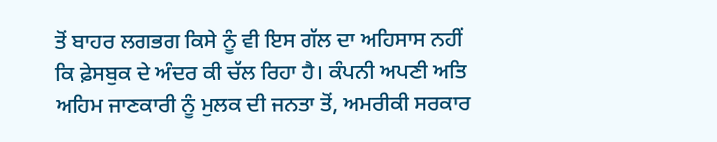ਤੋਂ ਬਾਹਰ ਲਗਭਗ ਕਿਸੇ ਨੂੰ ਵੀ ਇਸ ਗੱਲ ਦਾ ਅਹਿਸਾਸ ਨਹੀਂ ਕਿ ਫ਼ੇਸਬੁਕ ਦੇ ਅੰਦਰ ਕੀ ਚੱਲ ਰਿਹਾ ਹੈ। ਕੰਪਨੀ ਅਪਣੀ ਅਤਿ ਅਹਿਮ ਜਾਣਕਾਰੀ ਨੂੰ ਮੁਲਕ ਦੀ ਜਨਤਾ ਤੋਂ, ਅਮਰੀਕੀ ਸਰਕਾਰ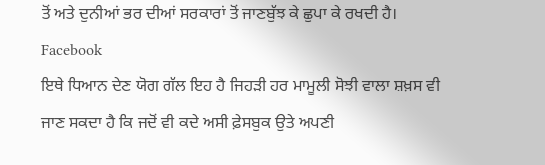ਤੋਂ ਅਤੇ ਦੁਨੀਆਂ ਭਰ ਦੀਆਂ ਸਰਕਾਰਾਂ ਤੋਂ ਜਾਣਬੁੱਝ ਕੇ ਛੁਪਾ ਕੇ ਰਖਦੀ ਹੈ।
Facebook
ਇਥੇ ਧਿਆਨ ਦੇਣ ਯੋਗ ਗੱਲ ਇਹ ਹੈ ਜਿਹੜੀ ਹਰ ਮਾਮੂਲੀ ਸੋਝੀ ਵਾਲਾ ਸ਼ਖ਼ਸ ਵੀ ਜਾਣ ਸਕਦਾ ਹੈ ਕਿ ਜਦੋਂ ਵੀ ਕਦੇ ਅਸੀ ਫ਼ੇਸਬੁਕ ਉਤੇ ਅਪਣੀ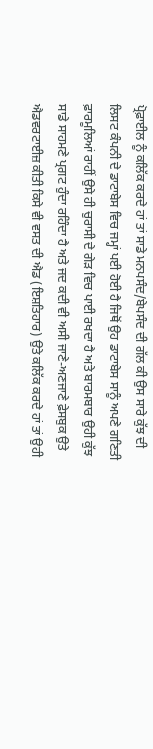ਪ੍ਰੋਫ਼ਾਈਲ ਨੂੰ ਕਲਿੱਕ ਕਰਦੇ ਹਾਂ ਤਾਂ ਸਾਡੇ ਮਨਪਸੰਦ/ਬੇਪਸੰਦ ਦੀ ਗੱਲ ਕੀ ਉਸ ਸਾਰੇ ਕੁੱਝ ਦੀ ਲਿਸਟ ਕੰਪਨੀ ਦੇ ਡਾਟਾਬੇਸ ਵਿਚ ਜਮ੍ਹਾਂ ਪਈ ਹੋਈ ਹੈ ਜਿਥੋਂ ਉਹ ਡਾਟਾਬੇਸ ਸਾਨੂੰ ਅਪਣੇ ਗਣਿਤੀ ਫ਼ਾਰਮੂਲਿਆਂ ਰਾਹੀਂ ਉਸੇ ਹੀ ਚੁਰਾਸੀ ਦੇ ਗੇੜ ਵਿਚ ਪਾਈ ਰਖਦਾ ਹੈ ਅਤੇ ਬਾਰਮਬਾਰ ਉਹੀ ਕੁੱਝ ਸਾਡੇ ਸਾਹਮਣੇ ਪ੍ਰਗਟ ਹੁੰਦਾ ਰਹਿੰਦਾ ਹੈ ਅਤੇ ਜਦ ਕਦੀ ਵੀ ਅਸੀ ਜਾਣੇ-ਅਣਜਾਣੇ ਫ਼ੇਸਬੁਕ ਉਤੇ ਐਡਵਰਟਾਈਜ਼ ਕੀਤੀ ਕਿਸੇ ਵੀ ਵਸਤ ਦੀ ਐਡ (ਇਸ਼ਤਿਹਾਰ) ਉਤੇ ਕਲਿੱਕ ਕਰਦੇ ਹਾਂ ਤਾਂ ਉਹੀ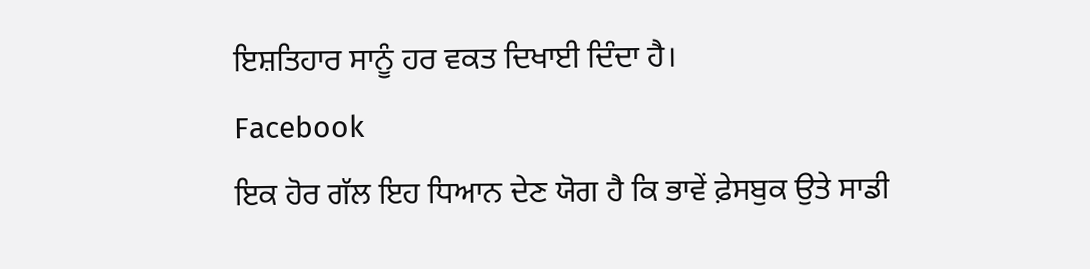ਇਸ਼ਤਿਹਾਰ ਸਾਨੂੰ ਹਰ ਵਕਤ ਦਿਖਾਈ ਦਿੰਦਾ ਹੈ।
Facebook
ਇਕ ਹੋਰ ਗੱਲ ਇਹ ਧਿਆਨ ਦੇਣ ਯੋਗ ਹੈ ਕਿ ਭਾਵੇਂ ਫ਼ੇਸਬੁਕ ਉਤੇ ਸਾਡੀ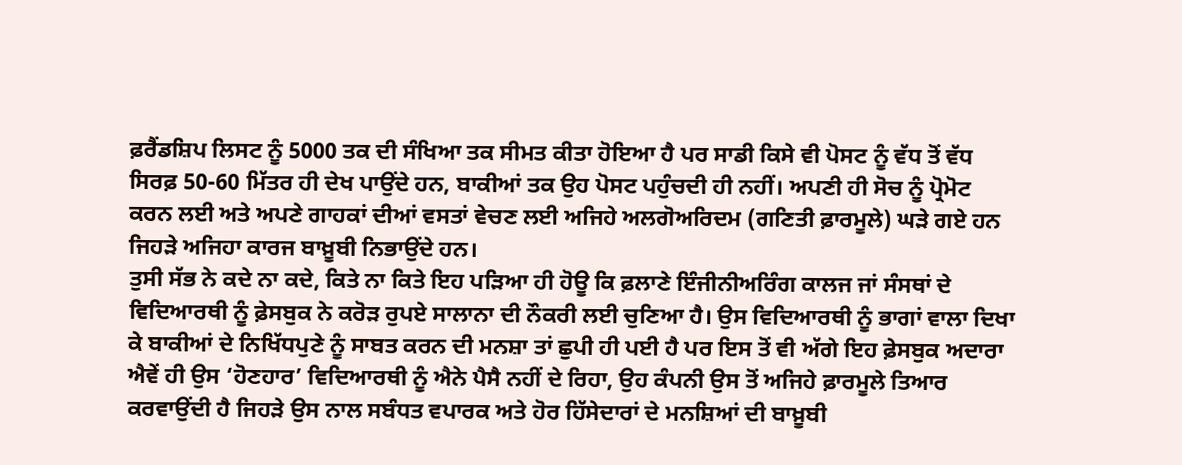ਫ਼ਰੈਂਡਸ਼ਿਪ ਲਿਸਟ ਨੂੰ 5000 ਤਕ ਦੀ ਸੰਖਿਆ ਤਕ ਸੀਮਤ ਕੀਤਾ ਹੋਇਆ ਹੈ ਪਰ ਸਾਡੀ ਕਿਸੇ ਵੀ ਪੋਸਟ ਨੂੰ ਵੱਧ ਤੋਂ ਵੱਧ ਸਿਰਫ਼ 50-60 ਮਿੱਤਰ ਹੀ ਦੇਖ ਪਾਉਂਦੇ ਹਨ, ਬਾਕੀਆਂ ਤਕ ਉਹ ਪੋਸਟ ਪਹੁੰਚਦੀ ਹੀ ਨਹੀਂ। ਅਪਣੀ ਹੀ ਸੋਚ ਨੂੰ ਪ੍ਰੋਮੋਟ ਕਰਨ ਲਈ ਅਤੇ ਅਪਣੇ ਗਾਹਕਾਂ ਦੀਆਂ ਵਸਤਾਂ ਵੇਚਣ ਲਈ ਅਜਿਹੇ ਅਲਗੋਅਰਿਦਮ (ਗਣਿਤੀ ਫ਼ਾਰਮੂਲੇ) ਘੜੇ ਗਏ ਹਨ ਜਿਹੜੇ ਅਜਿਹਾ ਕਾਰਜ ਬਾਖ਼ੂਬੀ ਨਿਭਾਉਂਦੇ ਹਨ।
ਤੁਸੀ ਸੱਭ ਨੇ ਕਦੇ ਨਾ ਕਦੇ, ਕਿਤੇ ਨਾ ਕਿਤੇ ਇਹ ਪੜਿਆ ਹੀ ਹੋਊ ਕਿ ਫ਼ਲਾਣੇ ਇੰਜੀਨੀਅਰਿੰਗ ਕਾਲਜ ਜਾਂ ਸੰਸਥਾਂ ਦੇ ਵਿਦਿਆਰਥੀ ਨੂੰ ਫ਼ੇਸਬੁਕ ਨੇ ਕਰੋੜ ਰੁਪਏ ਸਾਲਾਨਾ ਦੀ ਨੌਕਰੀ ਲਈ ਚੁਣਿਆ ਹੈ। ਉਸ ਵਿਦਿਆਰਥੀ ਨੂੰ ਭਾਗਾਂ ਵਾਲਾ ਦਿਖਾ ਕੇ ਬਾਕੀਆਂ ਦੇ ਨਿਖਿੱਧਪੁਣੇ ਨੂੰ ਸਾਬਤ ਕਰਨ ਦੀ ਮਨਸ਼ਾ ਤਾਂ ਛੁਪੀ ਹੀ ਪਈ ਹੈ ਪਰ ਇਸ ਤੋਂ ਵੀ ਅੱਗੇ ਇਹ ਫ਼ੇਸਬੁਕ ਅਦਾਰਾ ਐਵੇਂ ਹੀ ਉਸ ‘ਹੋਣਹਾਰ’ ਵਿਦਿਆਰਥੀ ਨੂੰ ਐਨੇ ਪੈਸੈ ਨਹੀਂ ਦੇ ਰਿਹਾ, ਉਹ ਕੰਪਨੀ ਉਸ ਤੋਂ ਅਜਿਹੇ ਫ਼ਾਰਮੂਲੇ ਤਿਆਰ ਕਰਵਾਉਂਦੀ ਹੈ ਜਿਹੜੇ ਉਸ ਨਾਲ ਸਬੰਧਤ ਵਪਾਰਕ ਅਤੇ ਹੋਰ ਹਿੱਸੇਦਾਰਾਂ ਦੇ ਮਨਸ਼ਿਆਂ ਦੀ ਬਾਖ਼ੂਬੀ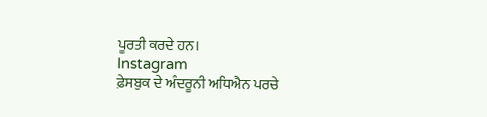ਪੂਰਤੀ ਕਰਦੇ ਹਨ।
Instagram
ਫ਼ੇਸਬੁਕ ਦੇ ਅੰਦਰੂਨੀ ਅਧਿਐਨ ਪਰਚੇ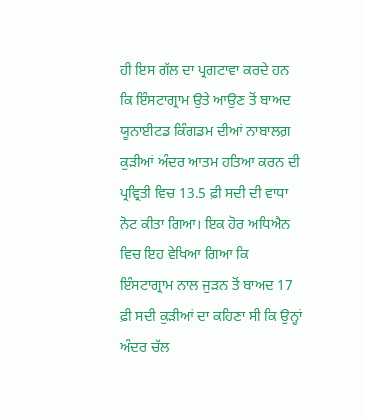ਹੀ ਇਸ ਗੱਲ ਦਾ ਪ੍ਰਗਟਾਵਾ ਕਰਦੇ ਹਨ ਕਿ ਇੰਸਟਾਗ੍ਰਾਮ ਉਤੇ ਆਉਣ ਤੋਂ ਬਾਅਦ ਯੂਨਾਈਟਡ ਕਿੰਗਡਮ ਦੀਆਂ ਨਾਬਾਲਗ਼ ਕੁੜੀਆਂ ਅੰਦਰ ਆਤਮ ਹਤਿਆ ਕਰਨ ਦੀ ਪ੍ਰਵ੍ਰਿਤੀ ਵਿਚ 13.5 ਫ਼ੀ ਸਦੀ ਦੀ ਵਾਧਾ ਨੋਟ ਕੀਤਾ ਗਿਆ। ਇਕ ਹੋਰ ਅਧਿਐਨ ਵਿਚ ਇਹ ਵੇਖਿਆ ਗਿਆ ਕਿ ਇੰਸਟਾਗ੍ਰਾਮ ਨਾਲ ਜੁੜਨ ਤੋਂ ਬਾਅਦ 17 ਫ਼ੀ ਸਦੀ ਕੁੜੀਆਂ ਦਾ ਕਹਿਣਾ ਸੀ ਕਿ ਉਨ੍ਹਾਂ ਅੰਦਰ ਚੱਲ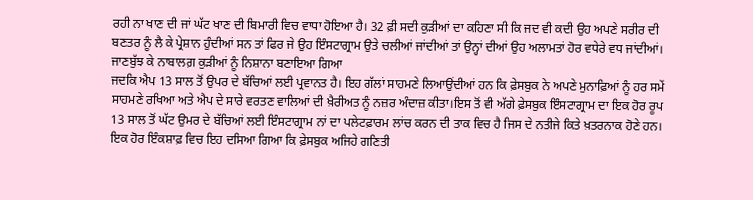ਰਹੀ ਨਾ ਖਾਣ ਦੀ ਜਾਂ ਘੱਟ ਖਾਣ ਦੀ ਬਿਮਾਰੀ ਵਿਚ ਵਾਧਾ ਹੋਇਆ ਹੈ। 32 ਫ਼ੀ ਸਦੀ ਕੁੜੀਆਂ ਦਾ ਕਹਿਣਾ ਸੀ ਕਿ ਜਦ ਵੀ ਕਦੀ ਉਹ ਅਪਣੇ ਸਰੀਰ ਦੀ ਬਣਤਰ ਨੂੰ ਲੈ ਕੇ ਪ੍ਰੇਸ਼ਾਨ ਹੁੰਦੀਆਂ ਸਨ ਤਾਂ ਫਿਰ ਜੇ ਉਹ ਇੰਸਟਾਗ੍ਰਾਮ ਉਤੇ ਚਲੀਆਂ ਜਾਂਦੀਆਂ ਤਾਂ ਉਨ੍ਹਾਂ ਦੀਆਂ ਉਹ ਅਲਾਮਤਾਂ ਹੋਰ ਵਧੇਰੇ ਵਧ ਜਾਂਦੀਆਂ। ਜਾਣਬੁੱਝ ਕੇ ਨਾਬਾਲਗ਼ ਕੁੜੀਆਂ ਨੂੰ ਨਿਸ਼ਾਨਾ ਬਣਾਇਆ ਗਿਆ
ਜਦਕਿ ਐਪ 13 ਸਾਲ ਤੋਂ ਉਪਰ ਦੇ ਬੱਚਿਆਂ ਲਈ ਪ੍ਰਵਾਨਤ ਹੈ। ਇਹ ਗੱਲਾਂ ਸਾਹਮਣੇ ਲਿਆਉਂਦੀਆਂ ਹਨ ਕਿ ਫ਼ੇਸਬੁਕ ਨੇ ਅਪਣੇ ਮੁਨਾਫ਼ਿਆਂ ਨੂੰ ਹਰ ਸਮੇਂ ਸਾਹਮਣੇ ਰਖਿਆ ਅਤੇ ਐਪ ਦੇ ਸਾਰੇ ਵਰਤਣ ਵਾਲਿਆਂ ਦੀ ਖ਼ੈਰੀਅਤ ਨੂੰ ਨਜ਼ਰ ਅੰਦਾਜ਼ ਕੀਤਾ।ਇਸ ਤੋਂ ਵੀ ਅੱਗੇ ਫ਼ੇਸਬੁਕ ਇੰਸਟਾਗ੍ਰਾਮ ਦਾ ਇਕ ਹੋਰ ਰੂਪ 13 ਸਾਲ ਤੋਂ ਘੱਟ ਉਮਰ ਦੇ ਬੱਚਿਆਂ ਲਈ ਇੰਸਟਾਗ੍ਰਾਮ ਨਾਂ ਦਾ ਪਲੇਟਫ਼ਾਰਮ ਲਾਂਚ ਕਰਨ ਦੀ ਤਾਕ ਵਿਚ ਹੈ ਜਿਸ ਦੇ ਨਤੀਜੇ ਕਿਤੇ ਖ਼ਤਰਨਾਕ ਹੋਣੇ ਹਨ। ਇਕ ਹੋਰ ਇੰਕਸ਼ਾਫ਼ ਵਿਚ ਇਹ ਦਸਿਆ ਗਿਆ ਕਿ ਫ਼ੇਸਬੁਕ ਅਜਿਹੇ ਗਣਿਤੀ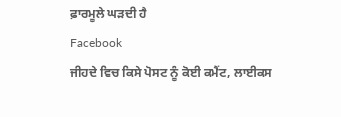ਫ਼ਾਰਮੂਲੇ ਘੜਦੀ ਹੈ
Facebook
ਜੀਹਦੇ ਵਿਚ ਕਿਸੇ ਪੋਸਟ ਨੂੰ ਕੋਈ ਕਮੈਂਟ, ਲਾਈਕਸ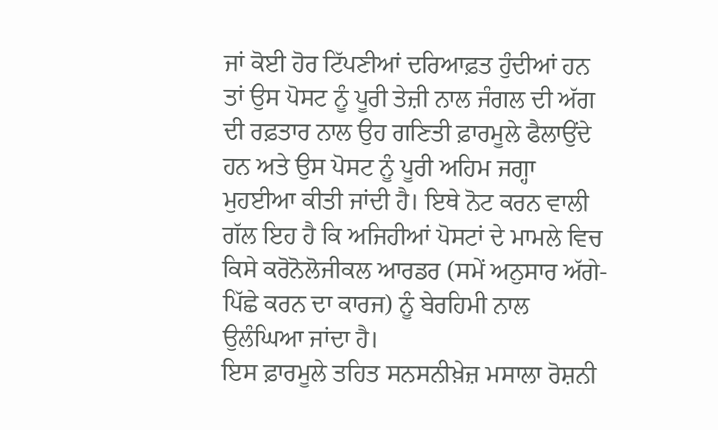ਜਾਂ ਕੋਈ ਹੋਰ ਟਿੱਪਣੀਆਂ ਦਰਿਆਫ਼ਤ ਹੁੰਦੀਆਂ ਹਨ ਤਾਂ ਉਸ ਪੋਸਟ ਨੂੰ ਪੂਰੀ ਤੇਜ਼ੀ ਨਾਲ ਜੰਗਲ ਦੀ ਅੱਗ ਦੀ ਰਫ਼ਤਾਰ ਨਾਲ ਉਹ ਗਣਿਤੀ ਫ਼ਾਰਮੂਲੇ ਫੈਲਾਉਂਦੇ ਹਨ ਅਤੇ ਉਸ ਪੋਸਟ ਨੂੰ ਪੂਰੀ ਅਹਿਮ ਜਗ੍ਹਾ ਮੁਹਈਆ ਕੀਤੀ ਜਾਂਦੀ ਹੈ। ਇਥੇ ਨੋਟ ਕਰਨ ਵਾਲੀ ਗੱਲ ਇਹ ਹੈ ਕਿ ਅਜਿਹੀਆਂ ਪੋਸਟਾਂ ਦੇ ਮਾਮਲੇ ਵਿਚ ਕਿਸੇ ਕਰੋਨੋਲੋਜੀਕਲ ਆਰਡਰ (ਸਮੇਂ ਅਨੁਸਾਰ ਅੱਗੇ-ਪਿੱਛੇ ਕਰਨ ਦਾ ਕਾਰਜ) ਨੂੰ ਬੇਰਹਿਮੀ ਨਾਲ ਉਲੰਘਿਆ ਜਾਂਦਾ ਹੈ।
ਇਸ ਫ਼ਾਰਮੂਲੇ ਤਹਿਤ ਸਨਸਨੀਖ਼ੇਜ਼ ਮਸਾਲਾ ਰੋਸ਼ਨੀ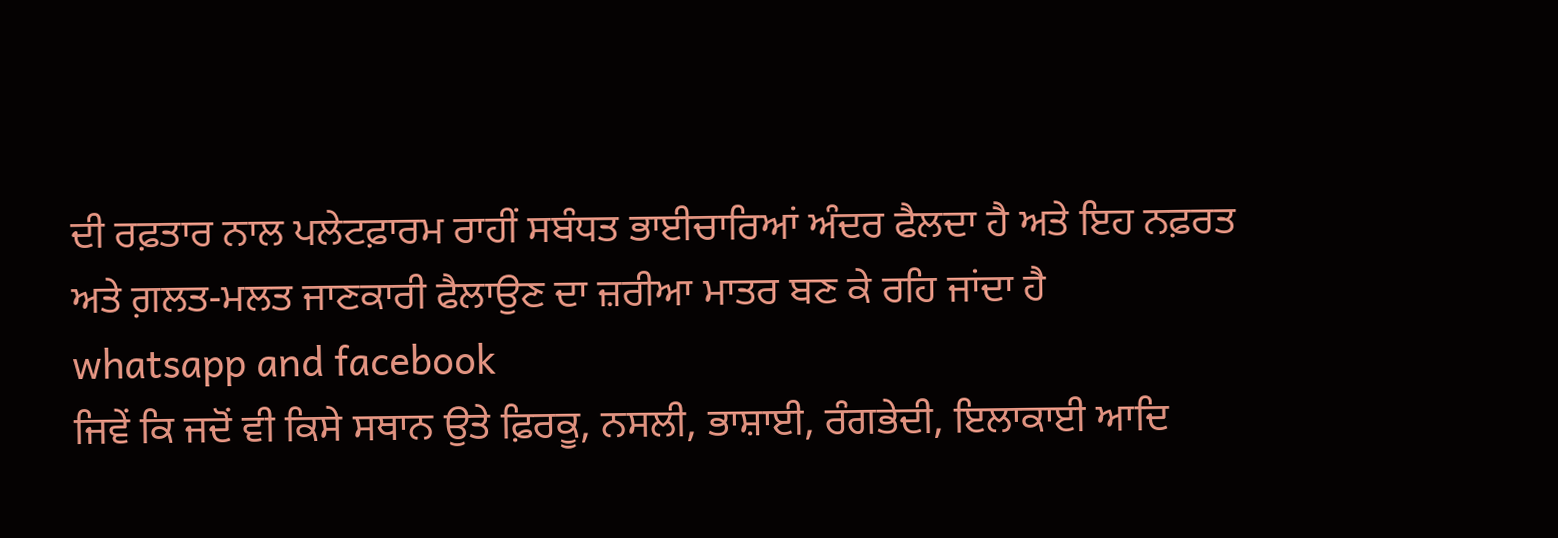ਦੀ ਰਫ਼ਤਾਰ ਨਾਲ ਪਲੇਟਫ਼ਾਰਮ ਰਾਹੀਂ ਸਬੰਧਤ ਭਾਈਚਾਰਿਆਂ ਅੰਦਰ ਫੈਲਦਾ ਹੈ ਅਤੇ ਇਹ ਨਫ਼ਰਤ ਅਤੇ ਗ਼ਲਤ-ਮਲਤ ਜਾਣਕਾਰੀ ਫੈਲਾਉਣ ਦਾ ਜ਼ਰੀਆ ਮਾਤਰ ਬਣ ਕੇ ਰਹਿ ਜਾਂਦਾ ਹੈ
whatsapp and facebook
ਜਿਵੇਂ ਕਿ ਜਦੋਂ ਵੀ ਕਿਸੇ ਸਥਾਨ ਉਤੇ ਫ਼ਿਰਕੂ, ਨਸਲੀ, ਭਾਸ਼ਾਈ, ਰੰਗਭੇਦੀ, ਇਲਾਕਾਈ ਆਦਿ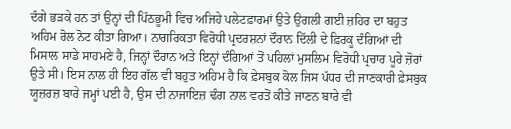ਦੰਗੇ ਭੜਕੇ ਹਨ ਤਾਂ ਉਨ੍ਹਾਂ ਦੀ ਪਿੱਠਭੂਮੀ ਵਿਚ ਅਜਿਹੇ ਪਲੇਟਫ਼ਾਰਮਾਂ ਉਤੇ ਉਗਲੀ ਗਈ ਜ਼ਹਿਰ ਦਾ ਬਹੁਤ ਅਹਿਮ ਰੋਲ ਨੋਟ ਕੀਤਾ ਗਿਆ। ਨਾਗਰਿਕਤਾ ਵਿਰੋਧੀ ਪ੍ਰਦਰਸ਼ਨਾਂ ਦੌਰਾਨ ਦਿੱਲੀ ਦੇ ਫ਼ਿਰਕੂ ਦੰਗਿਆਂ ਦੀ ਮਿਸਾਲ ਸਾਡੇ ਸਾਹਮਣੇ ਹੈ, ਜਿਨ੍ਹਾਂ ਦੌਰਾਨ ਅਤੇ ਇਨ੍ਹਾਂ ਦੰਗਿਆਂ ਤੋਂ ਪਹਿਲਾਂ ਮੁਸਲਿਮ ਵਿਰੋਧੀ ਪ੍ਰਚਾਰ ਪੂਰੇ ਜ਼ੋਰਾਂ ਉਤੇ ਸੀ। ਇਸ ਨਾਲ ਹੀ ਇਹ ਗੱਲ ਵੀ ਬਹੁਤ ਅਹਿਮ ਹੈ ਕਿ ਫ਼ੇਸਬੁਕ ਕੋਲ ਜਿਸ ਪੱਧਰ ਦੀ ਜਾਣਕਾਰੀ ਫ਼ੇਸਬੁਕ ਯੂਜ਼ਰਜ਼ ਬਾਰੇ ਜਮ੍ਹਾਂ ਪਈ ਹੈ, ਉਸ ਦੀ ਨਾਜਾਇਜ਼ ਢੰਗ ਨਾਲ ਵਰਤੋਂ ਕੀਤੇ ਜਾਣਨ ਬਾਰੇ ਵੀ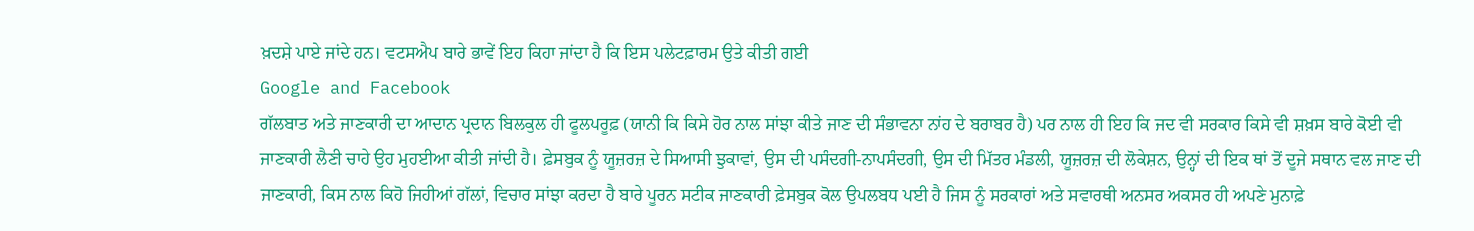ਖ਼ਦਸ਼ੇ ਪਾਏ ਜਾਂਦੇ ਹਨ। ਵਟਸਐਪ ਬਾਰੇ ਭਾਵੇਂ ਇਹ ਕਿਹਾ ਜਾਂਦਾ ਹੈ ਕਿ ਇਸ ਪਲੇਟਫ਼ਾਰਮ ਉਤੇ ਕੀਤੀ ਗਈ
Google and Facebook
ਗੱਲਬਾਤ ਅਤੇ ਜਾਣਕਾਰੀ ਦਾ ਆਦਾਨ ਪ੍ਰਦਾਨ ਬਿਲਕੁਲ ਹੀ ਫੂਲਪਰੂਫ਼ (ਯਾਨੀ ਕਿ ਕਿਸੇ ਹੋਰ ਨਾਲ ਸਾਂਝਾ ਕੀਤੇ ਜਾਣ ਦੀ ਸੰਭਾਵਨਾ ਨਾਂਹ ਦੇ ਬਰਾਬਰ ਹੈ) ਪਰ ਨਾਲ ਹੀ ਇਹ ਕਿ ਜਦ ਵੀ ਸਰਕਾਰ ਕਿਸੇ ਵੀ ਸ਼ਖ਼ਸ ਬਾਰੇ ਕੋਈ ਵੀ ਜਾਣਕਾਰੀ ਲੈਣੀ ਚਾਹੇ ਉਹ ਮੁਹਈਆ ਕੀਤੀ ਜਾਂਦੀ ਹੈ। ਫ਼ੇਸਬੁਕ ਨੂੰ ਯੂਜ਼ਰਜ਼ ਦੇ ਸਿਆਸੀ ਝੁਕਾਵਾਂ, ਉਸ ਦੀ ਪਸੰਦਗੀ-ਨਾਪਸੰਦਗੀ, ਉਸ ਦੀ ਮਿੱਤਰ ਮੰਡਲੀ, ਯੂਜ਼ਰਜ਼ ਦੀ ਲੋਕੇਸ਼ਨ, ਉਨ੍ਹਾਂ ਦੀ ਇਕ ਥਾਂ ਤੋਂ ਦੂਜੇ ਸਥਾਨ ਵਲ ਜਾਣ ਦੀ ਜਾਣਕਾਰੀ, ਕਿਸ ਨਾਲ ਕਿਹੋ ਜਿਹੀਆਂ ਗੱਲਾਂ, ਵਿਚਾਰ ਸਾਂਝਾ ਕਰਦਾ ਹੈ ਬਾਰੇ ਪੂਰਨ ਸਟੀਕ ਜਾਣਕਾਰੀ ਫ਼ੇਸਬੁਕ ਕੋਲ ਉਪਲਬਧ ਪਈ ਹੈ ਜਿਸ ਨੂੰ ਸਰਕਾਰਾਂ ਅਤੇ ਸਵਾਰਥੀ ਅਨਸਰ ਅਕਸਰ ਹੀ ਅਪਣੇ ਮੁਨਾਫ਼ੇ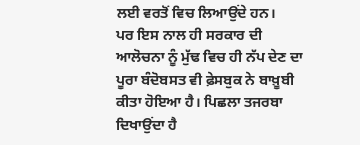ਲਈ ਵਰਤੋਂ ਵਿਚ ਲਿਆਉਂਦੇ ਹਨ।
ਪਰ ਇਸ ਨਾਲ ਹੀ ਸਰਕਾਰ ਦੀ ਆਲੋਚਨਾ ਨੂੰ ਮੁੱਢ ਵਿਚ ਹੀ ਨੱਪ ਦੇਣ ਦਾ ਪੂਰਾ ਬੰਦੋਬਸਤ ਵੀ ਫ਼ੇਸਬੁਕ ਨੇ ਬਾਖ਼ੂਬੀ ਕੀਤਾ ਹੋਇਆ ਹੈ। ਪਿਛਲਾ ਤਜਰਬਾ ਦਿਖਾਉਂਦਾ ਹੈ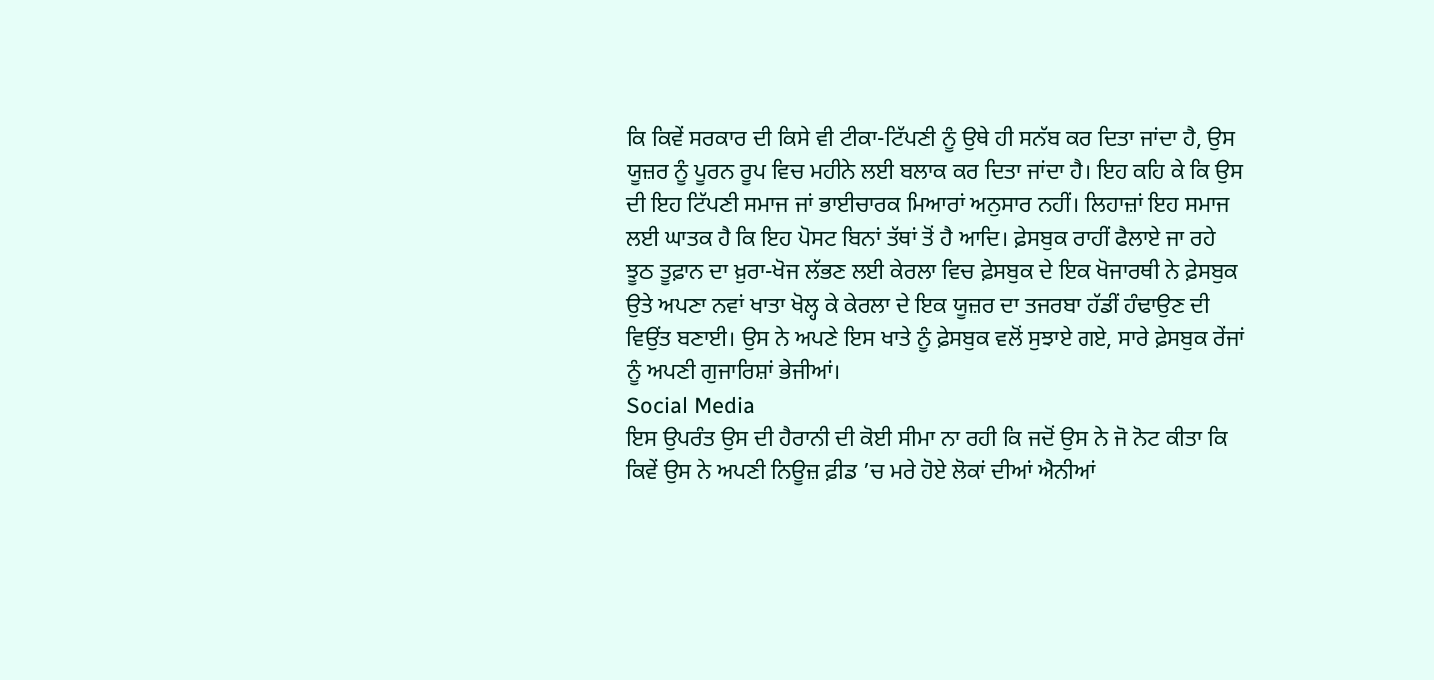ਕਿ ਕਿਵੇਂ ਸਰਕਾਰ ਦੀ ਕਿਸੇ ਵੀ ਟੀਕਾ-ਟਿੱਪਣੀ ਨੂੰ ਉਥੇ ਹੀ ਸਨੱਬ ਕਰ ਦਿਤਾ ਜਾਂਦਾ ਹੈ, ਉਸ ਯੂਜ਼ਰ ਨੂੰ ਪੂਰਨ ਰੂਪ ਵਿਚ ਮਹੀਨੇ ਲਈ ਬਲਾਕ ਕਰ ਦਿਤਾ ਜਾਂਦਾ ਹੈ। ਇਹ ਕਹਿ ਕੇ ਕਿ ਉਸ ਦੀ ਇਹ ਟਿੱਪਣੀ ਸਮਾਜ ਜਾਂ ਭਾਈਚਾਰਕ ਮਿਆਰਾਂ ਅਨੁਸਾਰ ਨਹੀਂ। ਲਿਹਾਜ਼ਾਂ ਇਹ ਸਮਾਜ ਲਈ ਘਾਤਕ ਹੈ ਕਿ ਇਹ ਪੋਸਟ ਬਿਨਾਂ ਤੱਥਾਂ ਤੋਂ ਹੈ ਆਦਿ। ਫ਼ੇਸਬੁਕ ਰਾਹੀਂ ਫੈਲਾਏ ਜਾ ਰਹੇ ਝੂਠ ਤੂਫ਼ਾਨ ਦਾ ਖ਼ੁਰਾ-ਖੋਜ ਲੱਭਣ ਲਈ ਕੇਰਲਾ ਵਿਚ ਫ਼ੇਸਬੁਕ ਦੇ ਇਕ ਖੋਜਾਰਥੀ ਨੇ ਫ਼ੇਸਬੁਕ ਉਤੇ ਅਪਣਾ ਨਵਾਂ ਖਾਤਾ ਖੋਲ੍ਹ ਕੇ ਕੇਰਲਾ ਦੇ ਇਕ ਯੂਜ਼ਰ ਦਾ ਤਜਰਬਾ ਹੱਡੀਂ ਹੰਢਾਉਣ ਦੀ ਵਿਉਂਤ ਬਣਾਈ। ਉਸ ਨੇ ਅਪਣੇ ਇਸ ਖਾਤੇ ਨੂੰ ਫ਼ੇਸਬੁਕ ਵਲੋਂ ਸੁਝਾਏ ਗਏ, ਸਾਰੇ ਫ਼ੇਸਬੁਕ ਰੇਂਜਾਂ ਨੂੰ ਅਪਣੀ ਗੁਜਾਰਿਸ਼ਾਂ ਭੇਜੀਆਂ।
Social Media
ਇਸ ਉਪਰੰਤ ਉਸ ਦੀ ਹੈਰਾਨੀ ਦੀ ਕੋਈ ਸੀਮਾ ਨਾ ਰਹੀ ਕਿ ਜਦੋਂ ਉਸ ਨੇ ਜੋ ਨੋਟ ਕੀਤਾ ਕਿ ਕਿਵੇਂ ਉਸ ਨੇ ਅਪਣੀ ਨਿਊਜ਼ ਫ਼ੀਡ ’ਚ ਮਰੇ ਹੋਏ ਲੋਕਾਂ ਦੀਆਂ ਐਨੀਆਂ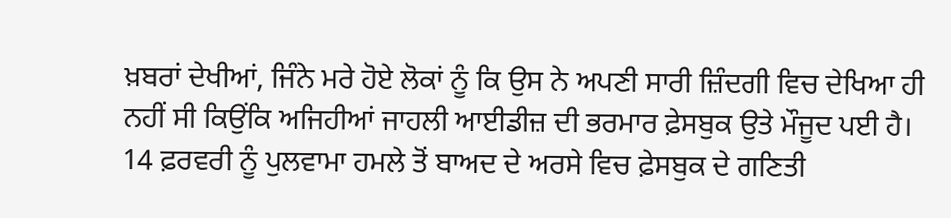ਖ਼ਬਰਾਂ ਦੇਖੀਆਂ, ਜਿੰਨੇ ਮਰੇ ਹੋਏ ਲੋਕਾਂ ਨੂੰ ਕਿ ਉਸ ਨੇ ਅਪਣੀ ਸਾਰੀ ਜ਼ਿੰਦਗੀ ਵਿਚ ਦੇਖਿਆ ਹੀ ਨਹੀਂ ਸੀ ਕਿਉਂਕਿ ਅਜਿਹੀਆਂ ਜਾਹਲੀ ਆਈਡੀਜ਼ ਦੀ ਭਰਮਾਰ ਫ਼ੇਸਬੁਕ ਉਤੇ ਮੌਜੂਦ ਪਈ ਹੈ। 14 ਫ਼ਰਵਰੀ ਨੂੰ ਪੁਲਵਾਮਾ ਹਮਲੇ ਤੋਂ ਬਾਅਦ ਦੇ ਅਰਸੇ ਵਿਚ ਫ਼ੇਸਬੁਕ ਦੇ ਗਣਿਤੀ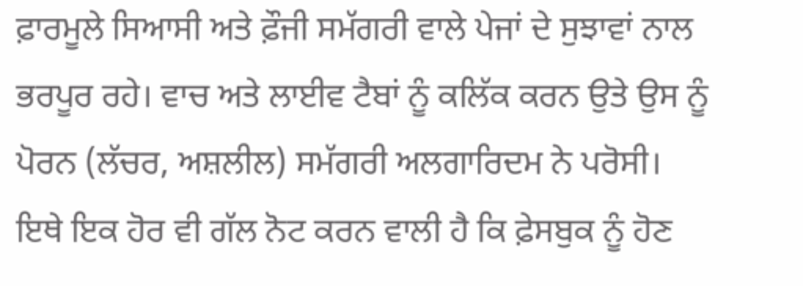ਫ਼ਾਰਮੂਲੇ ਸਿਆਸੀ ਅਤੇ ਫ਼ੌਜੀ ਸਮੱਗਰੀ ਵਾਲੇ ਪੇਜਾਂ ਦੇ ਸੁਝਾਵਾਂ ਨਾਲ ਭਰਪੂਰ ਰਹੇ। ਵਾਚ ਅਤੇ ਲਾਈਵ ਟੈਬਾਂ ਨੂੰ ਕਲਿੱਕ ਕਰਨ ਉਤੇ ਉਸ ਨੂੰ ਪੋਰਨ (ਲੱਚਰ, ਅਸ਼ਲੀਲ) ਸਮੱਗਰੀ ਅਲਗਾਰਿਦਮ ਨੇ ਪਰੋਸੀ। ਇਥੇ ਇਕ ਹੋਰ ਵੀ ਗੱਲ ਨੋਟ ਕਰਨ ਵਾਲੀ ਹੈ ਕਿ ਫ਼ੇਸਬੁਕ ਨੂੰ ਹੋਣ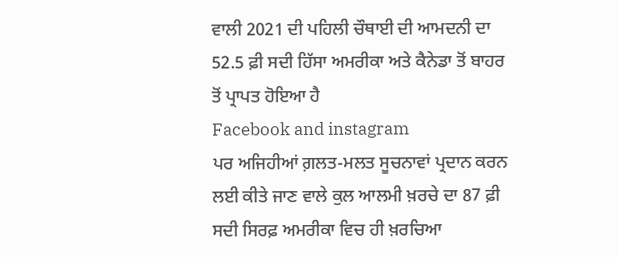ਵਾਲੀ 2021 ਦੀ ਪਹਿਲੀ ਚੌਥਾਈ ਦੀ ਆਮਦਨੀ ਦਾ 52.5 ਫ਼ੀ ਸਦੀ ਹਿੱਸਾ ਅਮਰੀਕਾ ਅਤੇ ਕੈਨੇਡਾ ਤੋਂ ਬਾਹਰ ਤੋਂ ਪ੍ਰਾਪਤ ਹੋਇਆ ਹੈ
Facebook and instagram
ਪਰ ਅਜਿਹੀਆਂ ਗ਼ਲਤ-ਮਲਤ ਸੂਚਨਾਵਾਂ ਪ੍ਰਦਾਨ ਕਰਨ ਲਈ ਕੀਤੇ ਜਾਣ ਵਾਲੇ ਕੁਲ ਆਲਮੀ ਖ਼ਰਚੇ ਦਾ 87 ਫ਼ੀ ਸਦੀ ਸਿਰਫ਼ ਅਮਰੀਕਾ ਵਿਚ ਹੀ ਖ਼ਰਚਿਆ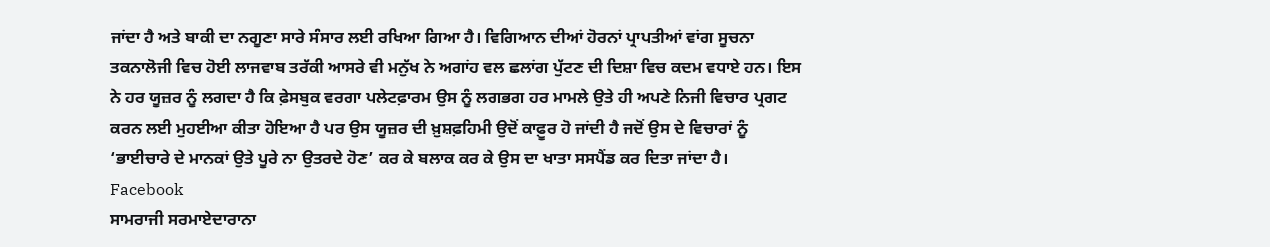ਜਾਂਦਾ ਹੈ ਅਤੇ ਬਾਕੀ ਦਾ ਨਗੂਣਾ ਸਾਰੇ ਸੰਸਾਰ ਲਈ ਰਖਿਆ ਗਿਆ ਹੈ। ਵਿਗਿਆਨ ਦੀਆਂ ਹੋਰਨਾਂ ਪ੍ਰਾਪਤੀਆਂ ਵਾਂਗ ਸੂਚਨਾ ਤਕਨਾਲੋਜੀ ਵਿਚ ਹੋਈ ਲਾਜਵਾਬ ਤਰੱਕੀ ਆਸਰੇ ਵੀ ਮਨੁੱਖ ਨੇ ਅਗਾਂਹ ਵਲ ਛਲਾਂਗ ਪੁੱਟਣ ਦੀ ਦਿਸ਼ਾ ਵਿਚ ਕਦਮ ਵਧਾਏ ਹਨ। ਇਸ ਨੇ ਹਰ ਯੂਜ਼ਰ ਨੂੰ ਲਗਦਾ ਹੈ ਕਿ ਫ਼ੇਸਬੁਕ ਵਰਗਾ ਪਲੇਟਫ਼ਾਰਮ ਉਸ ਨੂੰ ਲਗਭਗ ਹਰ ਮਾਮਲੇ ਉਤੇ ਹੀ ਅਪਣੇ ਨਿਜੀ ਵਿਚਾਰ ਪ੍ਰਗਟ ਕਰਨ ਲਈ ਮੁਹਈਆ ਕੀਤਾ ਹੋਇਆ ਹੈ ਪਰ ਉਸ ਯੂਜ਼ਰ ਦੀ ਖ਼ੁਸ਼ਫ਼ਹਿਮੀ ਉਦੋਂ ਕਾਫ਼ੂਰ ਹੋ ਜਾਂਦੀ ਹੈ ਜਦੋਂ ਉਸ ਦੇ ਵਿਚਾਰਾਂ ਨੂੰ ‘ਭਾਈਚਾਰੇ ਦੇ ਮਾਨਕਾਂ ਉਤੇ ਪੂਰੇ ਨਾ ਉਤਰਦੇ ਹੋਣ’ ਕਰ ਕੇ ਬਲਾਕ ਕਰ ਕੇ ਉਸ ਦਾ ਖਾਤਾ ਸਸਪੈਂਡ ਕਰ ਦਿਤਾ ਜਾਂਦਾ ਹੈ।
Facebook
ਸਾਮਰਾਜੀ ਸਰਮਾਏਦਾਰਾਨਾ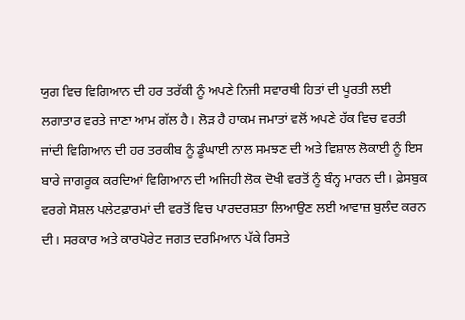ਯੁਗ ਵਿਚ ਵਿਗਿਆਨ ਦੀ ਹਰ ਤਰੱਕੀ ਨੂੰ ਅਪਣੇ ਨਿਜੀ ਸਵਾਰਥੀ ਹਿਤਾਂ ਦੀ ਪੂਰਤੀ ਲਈ ਲਗਾਤਾਰ ਵਰਤੇ ਜਾਣਾ ਆਮ ਗੱਲ ਹੈ। ਲੋੜ ਹੈ ਹਾਕਮ ਜਮਾਤਾਂ ਵਲੋਂ ਅਪਣੇ ਹੱਕ ਵਿਚ ਵਰਤੀ ਜਾਂਦੀ ਵਿਗਿਆਨ ਦੀ ਹਰ ਤਰਕੀਬ ਨੂੰ ਡੂੰਘਾਈ ਨਾਲ ਸਮਝਣ ਦੀ ਅਤੇ ਵਿਸ਼ਾਲ ਲੋਕਾਈ ਨੂੰ ਇਸ ਬਾਰੇ ਜਾਗਰੂਕ ਕਰਦਿਆਂ ਵਿਗਿਆਨ ਦੀ ਅਜਿਹੀ ਲੋਕ ਦੋਖੀ ਵਰਤੋਂ ਨੂੰ ਬੰਨ੍ਹ ਮਾਰਨ ਦੀ। ਫ਼ੇਸਬੁਕ ਵਰਗੇ ਸੋਸ਼ਲ ਪਲੇਟਫ਼ਾਰਮਾਂ ਦੀ ਵਰਤੋਂ ਵਿਚ ਪਾਰਦਰਸ਼ਤਾ ਲਿਆਉਣ ਲਈ ਆਵਾਜ਼ ਬੁਲੰਦ ਕਰਨ ਦੀ। ਸਰਕਾਰ ਅਤੇ ਕਾਰਪੋਰੇਟ ਜਗਤ ਦਰਮਿਆਨ ਪੱਕੇ ਰਿਸਤੇ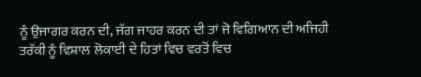ਨੂੰ ਉਜਾਗਰ ਕਰਨ ਦੀ, ਜੱਗ ਜਾਹਰ ਕਰਨ ਦੀ ਤਾਂ ਜੋ ਵਿਗਿਆਨ ਦੀ ਅਜਿਹੀ ਤਰੱਕੀ ਨੂੰ ਵਿਸ਼ਾਲ ਲੋਕਾਈ ਦੇ ਹਿਤਾਂ ਵਿਚ ਵਰਤੋਂ ਵਿਚ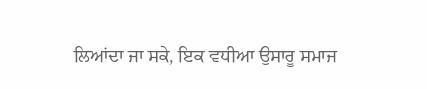ਲਿਆਂਦਾ ਜਾ ਸਕੇ, ਇਕ ਵਧੀਆ ਉਸਾਰੂ ਸਮਾਜ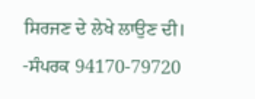ਸਿਰਜਣ ਦੇ ਲੇਖੇ ਲਾਉਣ ਦੀ।
-ਸੰਪਰਕ 94170-79720